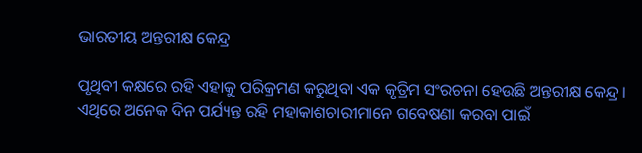ଭାରତୀୟ ଅନ୍ତରୀକ୍ଷ କେନ୍ଦ୍ର

ପୃଥିବୀ କକ୍ଷରେ ରହି ଏହାକୁ ପରିକ୍ରମଣ କରୁଥିବା ଏକ କୃତ୍ରିମ ସଂରଚନା ହେଉଛି ଅନ୍ତରୀକ୍ଷ କେନ୍ଦ୍ର। ଏଥିରେ ଅନେକ ଦିନ ପର୍ଯ୍ୟନ୍ତ ରହି ମହାକାଶଚାରୀମାନେ ଗବେଷଣା କରବା ପାଇଁ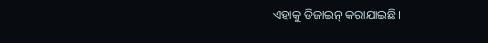ଏହାକୁ ଡିଜାଇନ୍‌ କରାଯାଇଛି।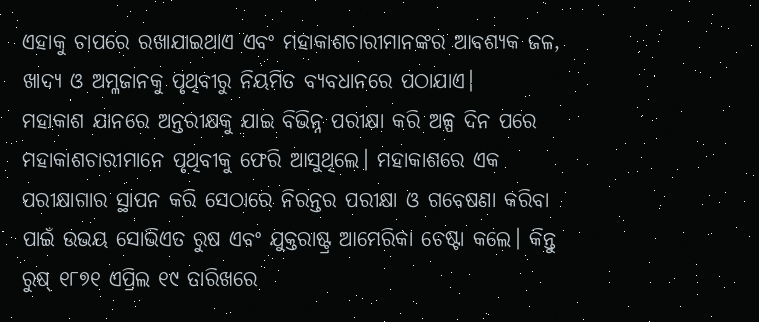ଏହାକୁ ଚାପରେ ରଖାଯାଇଥାଏ ଏବଂ ମହାକାଶଚାରୀମାନଙ୍କର ଆବଶ୍ୟକ ଜଳ, ଖାଦ୍ୟ ଓ ଅମ୍ଳଜାନକୁ ପୃଥିବୀରୁ ନିୟମିତ ବ୍ୟବଧାନରେ ପଠାଯାଏ।
ମହାକାଶ ଯାନରେ ଅନ୍ତରୀକ୍ଷକୁ ଯାଇ ବିଭିନ୍ନ ପରୀକ୍ଷା କରି ଅଳ୍ପ ଦିନ ପରେ ମହାକାଶଚାରୀମାନେ ପୃଥିବୀକୁ ଫେରି ଆସୁଥିଲେ। ମହାକାଶରେ ଏକ ପରୀକ୍ଷାଗାର ସ୍ଥାପନ କରି ସେଠାରେ ନିରନ୍ତର ପରୀକ୍ଷା ଓ ଗବେଷଣା କରିବା ପାଇଁ ଉଭୟ ସୋଭିଏତ ରୁଷ ଏବଂ ଯୁକ୍ତରାଷ୍ଟ୍ର ଆମେରିକା ଚେଷ୍ଟା କଲେ। କିନ୍ତୁ ରୁଷ୍‌ ୧୮୭୧ ଏପ୍ରିଲ ୧୯ ତାରିଖରେ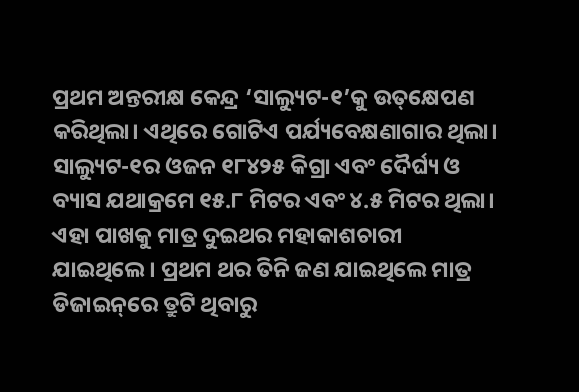ପ୍ରଥମ ଅନ୍ତରୀକ୍ଷ କେନ୍ଦ୍ର ‘ସାଲ୍ୟୁଟ-୧’କୁ ଉତ୍‌କ୍ଷେପଣ କରିଥିଲା। ଏଥିରେ ଗୋଟିଏ ପର୍ଯ୍ୟବେକ୍ଷଣାଗାର ଥିଲା। ସାଲ୍ୟୁଟ-୧ର ଓଜନ ୧୮୪୨୫ କିଗ୍ରା ଏବଂ ଦୈର୍ଘ୍ୟ ଓ ବ୍ୟାସ ଯଥାକ୍ରମେ ୧୫.୮ ମିଟର ଏବଂ ୪.୫ ମିଟର ଥିଲା। ଏହା ପାଖକୁ ମାତ୍ର ଦୁଇଥର ମହାକାଶଚାରୀ ଯାଇଥିଲେ। ପ୍ରଥମ ଥର ତିନି ଜଣ ଯାଇଥିଲେ ମାତ୍ର ଡିଜାଇନ୍‌ରେ ତ୍ରୁଟି ଥିବାରୁ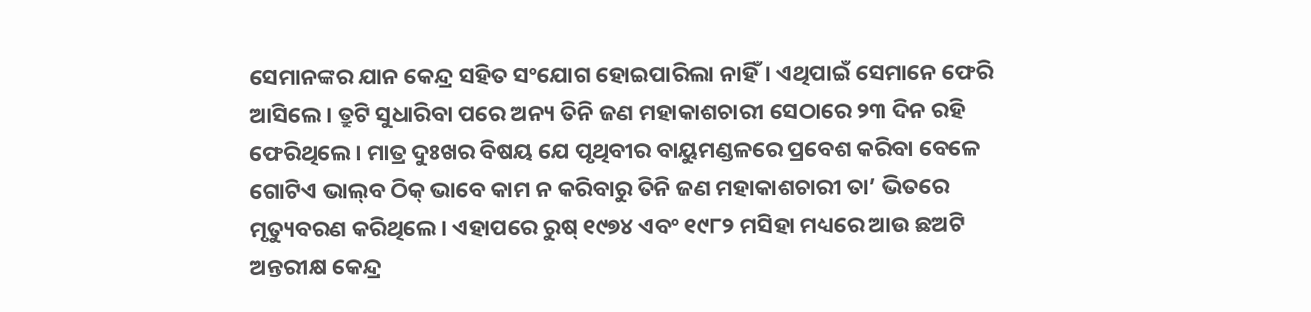ସେମାନଙ୍କର ଯାନ କେନ୍ଦ୍ର ସହିତ ସଂଯୋଗ ହୋଇପାରିଲା ନାହିଁ। ଏଥିପାଇଁ ସେମାନେ ଫେରି ଆସିଲେ। ତ୍ରୁଟି ସୁଧାରିବା ପରେ ଅନ୍ୟ ତିନି ଜଣ ମହାକାଶଚାରୀ ସେଠାରେ ୨୩ ଦିନ ରହି ଫେରିଥିଲେ। ମାତ୍ର ଦୁଃଖର ବିଷୟ ଯେ ପୃଥିବୀର ବାୟୁମଣ୍ଡଳରେ ପ୍ରବେଶ କରିବା ବେଳେ ଗୋଟିଏ ଭାଲ୍‌ବ ଠିକ୍‌ ଭାବେ କାମ ନ କରିବାରୁ ତିନି ଜଣ ମହାକାଶଚାରୀ ତା’ ଭିତରେ ମୃତ୍ୟୁବରଣ କରିଥିଲେ। ଏହାପରେ ରୁଷ୍‌ ୧୯୭୪ ଏବଂ ୧୯୮୨ ମସିହା ମଧ୍ୟରେ ଆଉ ଛଅଟି ଅନ୍ତରୀକ୍ଷ କେନ୍ଦ୍ର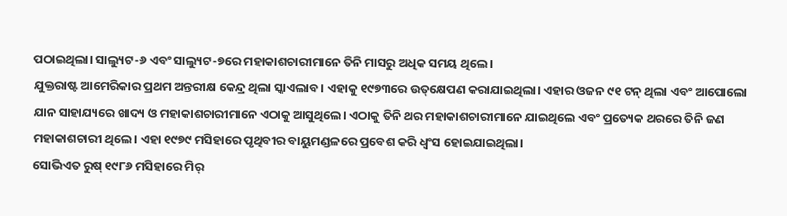ପଠାଇଥିଲା। ସାଲ୍ୟୁଟ-୬ ଏବଂ ସାଲ୍ୟୁଟ-୭ରେ ମହାକାଶଚାରୀମାନେ ତିନି ମାସରୁ ଅଧିକ ସମୟ ଥିଲେ।
ଯୁକ୍ତରାଷ୍ଟ ଆମେରିକାର ପ୍ରଥମ ଅନ୍ତରୀକ୍ଷ କେନ୍ଦ୍ର ଥିଲା ସ୍କାଏଲାବ। ଏହାକୁ ୧୯୭୩ରେ ଉତ୍‌କ୍ଷେପଣ କରାଯାଇଥିଲା। ଏହାର ଓଜନ ୯୧ ଟନ୍‌ ଥିଲା ଏବଂ ଆପୋଲୋ ଯାନ ସାହାଯ୍ୟରେ ଖାଦ୍ୟ ଓ ମହାକାଶଚାରୀମାନେ ଏଠାକୁ ଆସୁଥିଲେ। ଏଠାକୁ ତିନି ଥର ମହାକାଶଚାରୀମାନେ ଯାଇଥିଲେ ଏବଂ ପ୍ରତ୍ୟେକ ଥରରେ ତିନି ଜଣ ମହାକାଶଚାରୀ ଥିଲେ। ଏହା ୧୯୭୯ ମସିହାରେ ପୃଥିବୀର ବାୟୁମଣ୍ଡଳରେ ପ୍ରବେଶ କରି ଧ୍ୱଂସ ହୋଇଯାଇଥିଲା।
ସୋଭିଏତ ରୁଷ୍‌ ୧୯୮୬ ମସିହାରେ ମିର୍‌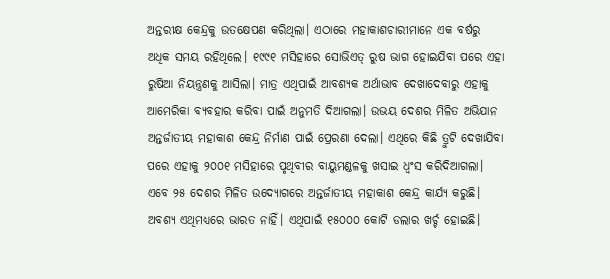ଅନ୍ତରୀକ୍ଷ କେନ୍ଦ୍ରକୁ ଉତକ୍ଷେପଣ କରିଥିଲା। ଏଠାରେ ମହାକାଶଚାରୀମାନେ ଏକ ବର୍ଷରୁ ଅଧିକ ସମୟ ରହିଥିଲେ। ୧୯୯୧ ମସିହାରେ ସୋଭିଏତ୍‌ ରୁଷ ଭାଗ ହୋଇଯିବା ପରେ ଏହା ରୁଷିଆ ନିୟନ୍ତ୍ରଣକୁ ଆସିଲା। ମାତ୍ର ଏଥିପାଇଁ ଆବଶ୍ୟକ ଅର୍ଥାଭାବ ଦେଖାଦେବାରୁ ଏହାକୁ ଆମେରିକା ବ୍ୟବହାର କରିବା ପାଇଁ ଅନୁମତି ଦିଆଗଲା। ଉଭୟ ଦେଶର ମିଳିତ ଅଭିଯାନ ଅନ୍ତର୍ଜାତୀୟ ମହାକାଶ କେନ୍ଦ୍ର ନିର୍ମାଣ ପାଇଁ ପ୍ରେରଣା ଦେଲା। ଏଥିରେ କିଛି ତ୍ରୁଟି ଦେଖାଯିବା ପରେ ଏହାକୁ ୨୦୦୧ ମସିହାରେ ପୃଥିବୀର ବାୟୁମଣ୍ଡଳକୁ ଖସାଇ ଧ୍ୱଂସ କରିଦିଆଗଲା।
ଏବେ ୨୫ ଦେଶର ମିଳିତ ଉଦ୍ୟୋଗରେ ଅନ୍ତର୍ଜାତୀୟ ମହାକାଶ କେନ୍ଦ୍ର କାର୍ଯ୍ୟ କରୁଛି। ଅବଶ୍ୟ ଏଥିମଧ୍ୟରେ ଭାରତ ନାହିଁ। ଏଥିପାଇଁ ୧୫୦୦୦ କୋଟି ଡଲାର ଖର୍ଚ୍ଚ ହୋଇଛି।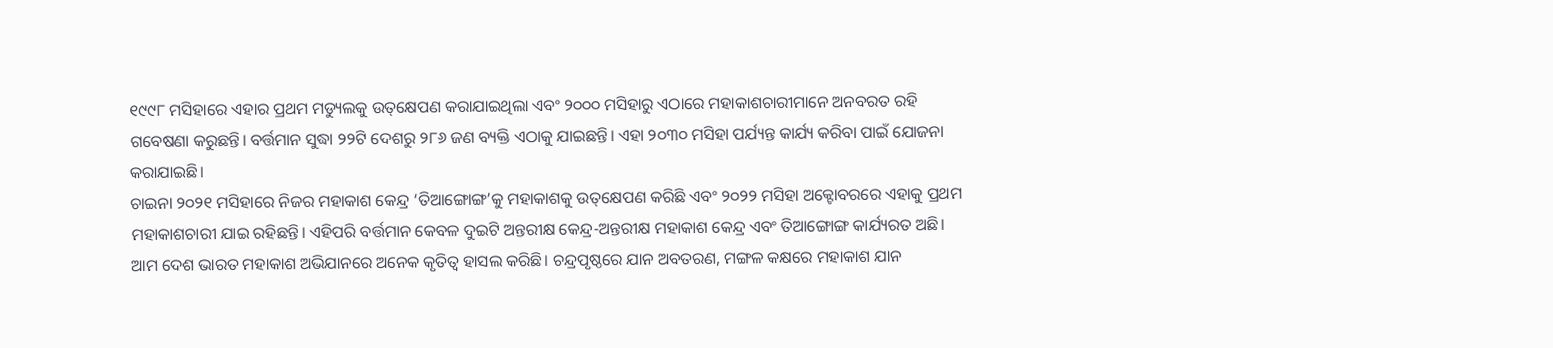୧୯୯୮ ମସିହାରେ ଏହାର ପ୍ରଥମ ମଡ୍ୟୁଲକୁ ଉତ୍‌କ୍ଷେପଣ କରାଯାଇଥିଲା ଏବଂ ୨୦୦୦ ମସିହାରୁ ଏଠାରେ ମହାକାଶଚାରୀମାନେ ଅନବରତ ରହି ଗବେଷଣା କରୁଛନ୍ତି। ବର୍ତ୍ତମାନ ସୁଦ୍ଧା ୨୨ଟି ଦେଶରୁ ୨୮୬ ଜଣ ବ୍ୟକ୍ତି ଏଠାକୁ ଯାଇଛନ୍ତି। ଏହା ୨୦୩୦ ମସିହା ପର୍ଯ୍ୟନ୍ତ କାର୍ଯ୍ୟ କରିବା ପାଇଁ ଯୋଜନା କରାଯାଇଛି।
ଚାଇନା ୨୦୨୧ ମସିହାରେ ନିଜର ମହାକାଶ କେନ୍ଦ୍ର ‘ତିଆଙ୍ଗୋଙ୍ଗ’କୁ ମହାକାଶକୁ ଉତ୍‌କ୍ଷେପଣ କରିଛି ଏବଂ ୨୦୨୨ ମସିହା ଅକ୍ଟୋବରରେ ଏହାକୁ ପ୍ରଥମ ମହାକାଶଚାରୀ ଯାଇ ରହିଛନ୍ତି। ଏହିପରି ବର୍ତ୍ତମାନ କେବଳ ଦୁଇଟି ଅନ୍ତରୀକ୍ଷ କେନ୍ଦ୍ର-ଅନ୍ତରୀକ୍ଷ ମହାକାଶ କେନ୍ଦ୍ର ଏବଂ ତିଆଙ୍ଗୋଙ୍ଗ କାର୍ଯ୍ୟରତ ଅଛି।
ଆମ ଦେଶ ଭାରତ ମହାକାଶ ଅଭିଯାନରେ ଅନେକ କୃତିତ୍ୱ ହାସଲ କରିଛି। ଚନ୍ଦ୍ରପୃଷ୍ଠରେ ଯାନ ଅବତରଣ, ମଙ୍ଗଳ କକ୍ଷରେ ମହାକାଶ ଯାନ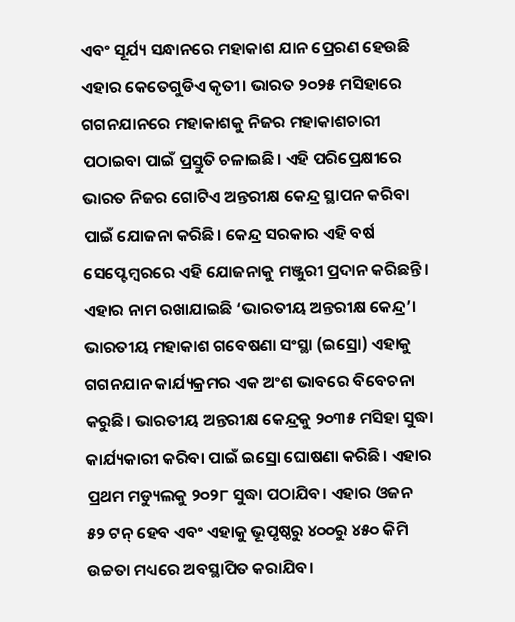ଏବଂ ସୂର୍ଯ୍ୟ ସନ୍ଧାନରେ ମହାକାଶ ଯାନ ପ୍ରେରଣ ହେଉଛି ଏହାର କେତେଗୁଡିଏ କୃତୀ। ଭାରତ ୨୦୨୫ ମସିହାରେ ଗଗନଯାନରେ ମହାକାଶକୁ ନିଜର ମହାକାଶଚାରୀ ପଠାଇବା ପାଇଁ ପ୍ରସ୍ତୁତି ଚଳାଇଛି। ଏହି ପରିପ୍ରେକ୍ଷୀରେ ଭାରତ ନିଜର ଗୋଟିଏ ଅନ୍ତରୀକ୍ଷ କେନ୍ଦ୍ର ସ୍ଥାପନ କରିବା ପାଇଁ ଯୋଜନା କରିଛି। କେନ୍ଦ୍ର ସରକାର ଏହି ବର୍ଷ ସେପ୍ଟେମ୍ବରରେ ଏହି ଯୋଜନାକୁ ମଞ୍ଜୁରୀ ପ୍ରଦାନ କରିଛନ୍ତି। ଏହାର ନାମ ରଖାଯାଇଛି ‘ଭାରତୀୟ ଅନ୍ତରୀକ୍ଷ କେନ୍ଦ୍ର’। ଭାରତୀୟ ମହାକାଶ ଗବେଷଣା ସଂସ୍ଥା (ଇସ୍ରୋ) ଏହାକୁ ଗଗନଯାନ କାର୍ଯ୍ୟକ୍ରମର ଏକ ଅଂଶ ଭାବରେ ବିବେଚନା କରୁଛି। ଭାରତୀୟ ଅନ୍ତରୀକ୍ଷ କେନ୍ଦ୍ରକୁ ୨୦୩୫ ମସିହା ସୁଦ୍ଧା କାର୍ଯ୍ୟକାରୀ କରିବା ପାଇଁ ଇସ୍ରୋ ଘୋଷଣା କରିଛି। ଏହାର ପ୍ରଥମ ମଡ୍ୟୁଲକୁ ୨୦୨୮ ସୁଦ୍ଧା ପଠାଯିବ। ଏହାର ଓଜନ ୫୨ ଟନ୍‌ ହେବ ଏବଂ ଏହାକୁ ଭୂପୃଷ୍ଠରୁ ୪୦୦ରୁ ୪୫୦ କିମି ଉଚ୍ଚତା ମଧ୍ୟରେ ଅବସ୍ଥାପିତ କରାଯିବ।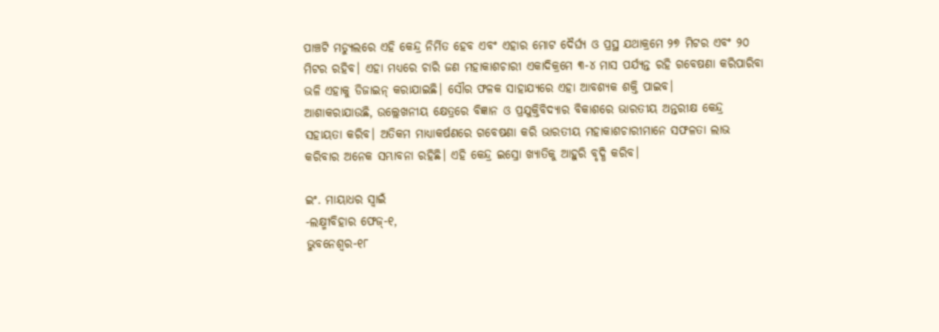ପାଞ୍ଚଟି ମଡ୍ୟୁଲରେ ଏହି କେନ୍ଦ୍ର ନିର୍ମିତ ହେବ ଏବଂ ଏହାର ମୋଟ ଦୈର୍ଘ୍ୟ ଓ ପ୍ରସ୍ଥ ଯଥାକ୍ରମେ ୨୭ ମିଟର ଏବଂ ୨୦ ମିଟର ରହିବ। ଏହା ମଧ୍ୟରେ ଚାରି ଜଣ ମହାକାଶଚାରୀ ଏକାଦିକ୍ରମେ ୩-୪ ମାସ ପର୍ଯ୍ୟନ୍ତ ରହି ଗବେଷଣା କରିପାରିବା ଭଳି ଏହାକୁ ଡିଜାଇନ୍‌ କରାଯାଇଛି। ସୌର ଫଳକ ସାହାଯ୍ୟରେ ଏହା ଆବଶ୍ୟକ ଶକ୍ତି ପାଇବ।
ଆଶାକରାଯାଉଛି, ଉଲ୍ଲେଖନୀୟ କ୍ଷେତ୍ରରେ ବିଜ୍ଞାନ ଓ ପ୍ରଯୁକ୍ତିବିଦ୍ୟାର ବିକାଶରେ ଭାରତୀୟ ଅନ୍ତରୀକ୍ଷ କେନ୍ଦ୍ର ସହାୟତା କରିବ। ଅତିକମ ମାଧ୍ୟାକର୍ଷଣରେ ଗବେଷଣା କରି ଭାରତୀୟ ମହାକାଶଚାରୀମାନେ ସଫଳତା ଲାଭ କରିବାର ଅନେକ ସମ୍ଭାବନା ରହିଛି। ଏହି କେନ୍ଦ୍ର ଇସ୍ରୋ ଖ୍ୟାତିକୁ ଆହୁରି ବୃଦ୍ଧି କରିବ।

ଇଂ. ମାୟାଧର ସ୍ବାଇଁ
-ଲକ୍ଷ୍ମୀବିହାର ଫେଜ୍‌-୧,
ଭୁବନେଶ୍ୱର-୧୮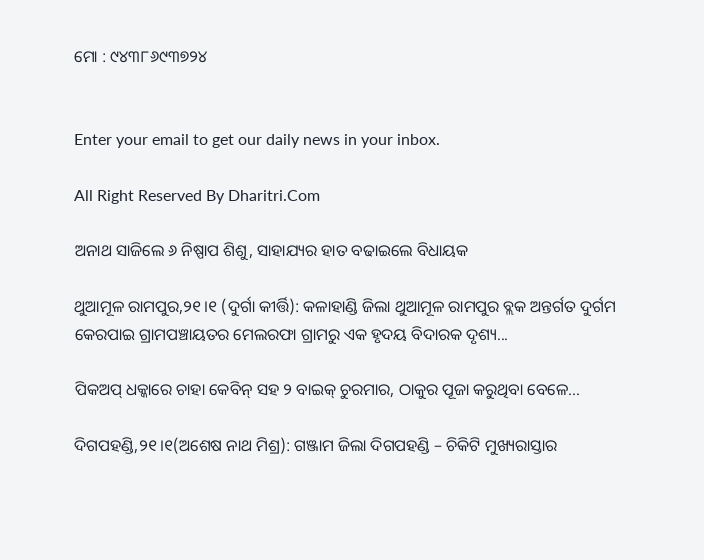ମୋ : ୯୪୩୮୬୯୩୭୨୪


Enter your email to get our daily news in your inbox.

All Right Reserved By Dharitri.Com

ଅନାଥ ସାଜିଲେ ୬ ନିଷ୍ପାପ ଶିଶୁ, ସାହାଯ୍ୟର ହାତ ବଢାଇଲେ ବିଧାୟକ

ଥୁଆମୂଳ ରାମପୁର,୨୧।୧ (ଦୁର୍ଗା କୀର୍ତ୍ତି): କଳାହାଣ୍ଡି ଜିଲା ଥୁଆମୂଳ ରାମପୁର ବ୍ଲକ ଅନ୍ତର୍ଗତ ଦୁର୍ଗମ କେରପାଇ ଗ୍ରାମପଞ୍ଚାୟତର ମେଲରଫା ଗ୍ରାମରୁ ଏକ ହୃଦୟ ବିଦାରକ ଦୃଶ୍ୟ...

ପିକଅପ୍ ଧକ୍କାରେ ଚାହା କେବିନ୍ ସହ ୨ ବାଇକ୍ ଚୁରମାର, ଠାକୁର ପୂଜା କରୁଥିବା ବେଳେ…

ଦିଗପହଣ୍ଡି,୨୧।୧(ଅଶେଷ ନାଥ ମିଶ୍ର): ଗଞ୍ଜାମ ଜିଲା ଦିଗପହଣ୍ଡି – ଚିକିଟି ମୁଖ୍ୟରାସ୍ତାର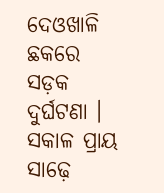ଦେଓଖାଳି ଛକରେ ସଡ଼କ ଦୁର୍ଘଟଣା । ସକାଳ ପ୍ରାୟ ସାଢ଼େ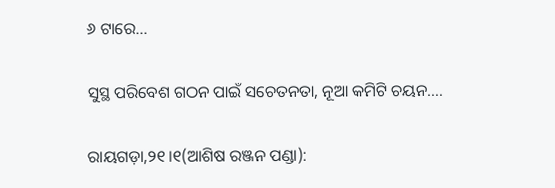୬ ଟାରେ...

ସୁସ୍ଥ ପରିବେଶ ଗଠନ ପାଇଁ ସଚେତନତା, ନୂଆ କମିଟି ଚୟନ….

ରାୟଗଡ଼ା,୨୧।୧(ଆଶିଷ ରଞ୍ଜନ ପଣ୍ଡା):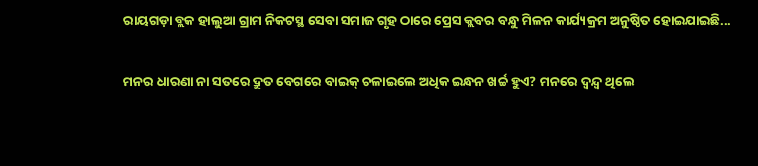ରାୟଗଡ଼ା ବ୍ଲକ ହାଲୁଆ ଗ୍ରାମ ନିକଟସ୍ଥ ସେବା ସମାଜ ଗୃହ ଠାରେ ପ୍ରେସ କ୍ଲବର ବନ୍ଧୁ ମିଳନ କାର୍ଯ୍ୟକ୍ରମ ଅନୁଷ୍ଠିତ ହୋଇଯାଇଛି...

ମନର ଧାରଣା ନା ସତରେ ଦ୍ରୁତ ବେଗରେ ବାଇକ୍‌ ଚଳାଇଲେ ଅଧିକ ଇନ୍ଧନ ଖର୍ଚ୍ଚ ହୁଏ? ମନରେ ଦ୍ୱନ୍ଦ୍ୱ ଥିଲେ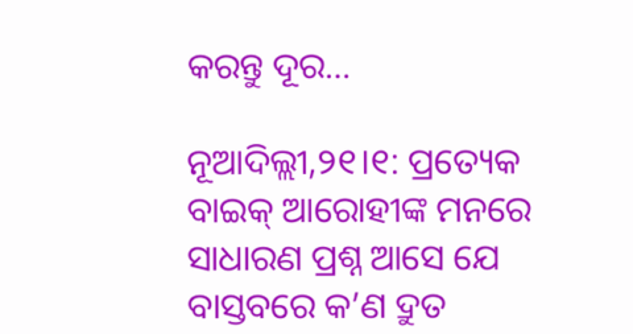କରନ୍ତୁ ଦୂର…

ନୂଆଦିଲ୍ଲୀ,୨୧।୧: ପ୍ରତ୍ୟେକ ବାଇକ୍‌ ଆରୋହୀଙ୍କ ମନରେ ସାଧାରଣ ପ୍ରଶ୍ନ ଆସେ ଯେ ବାସ୍ତବରେ କ’ଣ ଦ୍ରୁତ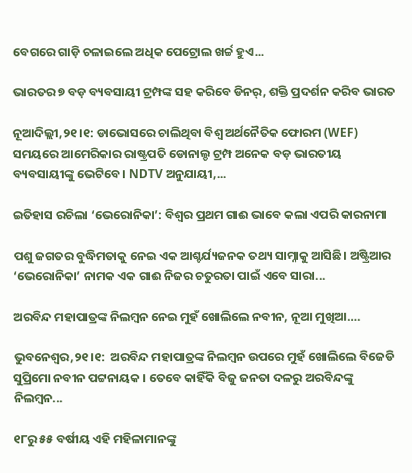ବେଗରେ ଗାଡ଼ି ଚଳାଇଲେ ଅଧିକ ପେଟ୍ରୋଲ ଖର୍ଚ୍ଚ ହୁଏ...

ଭାରତର ୭ ବଡ଼ ବ୍ୟବସାୟୀ ଟ୍ରମ୍ପଙ୍କ ସହ କରିବେ ଡିନର୍‌, ଶକ୍ତି ପ୍ରଦର୍ଶନ କରିବ ଭାରତ

ନୂଆଦିଲ୍ଲୀ,୨୧।୧: ଡାଭୋସରେ ଚାଲିଥିବା ବିଶ୍ୱ ଅର୍ଥନୈତିକ ଫୋରମ (WEF) ସମୟରେ ଆମେରିକାର ରାଷ୍ଟ୍ରପତି ଡୋନାଲ୍ଡ ଟ୍ରମ୍ପ ଅନେକ ବଡ଼ ଭାରତୀୟ ବ୍ୟବସାୟୀଙ୍କୁ ଭେଟିବେ। NDTV ଅନୁଯାୟୀ,...

ଇତିହାସ ରଚିଲା ‘ଭେରୋନିକା’: ବିଶ୍ୱର ପ୍ରଥମ ଗାଈ ଭାବେ କଲା ଏପରି କାରନାମା

ପଶୁ ଜଗତର ବୁଦ୍ଧିମତାକୁ ନେଇ ଏକ ଆଶ୍ଚର୍ଯ୍ୟଜନକ ତଥ୍ୟ ସାମ୍ନାକୁ ଆସିଛି। ଅଷ୍ଟ୍ରିଆର ‘ଭେରୋନିକା’ ନାମକ ଏକ ଗାଈ ନିଜର ଚତୁରତା ପାଇଁ ଏବେ ସାରା...

ଅରବିନ୍ଦ ମହାପାତ୍ରଙ୍କ ନିଲମ୍ବନ ନେଇ ମୁହଁ ଖୋଲିଲେ ନବୀନ, ନୂଆ ମୁଖିଆ….

ଭୁବନେଶ୍ୱର,୨୧।୧:  ଅରବିନ୍ଦ ମହାପାତ୍ରଙ୍କ ନିଲମ୍ବନ ଉପରେ ମୁହଁ ଖୋଲିଲେ ବିଜେଡି ସୁପ୍ରିମୋ ନବୀନ ପଟ୍ଟନାୟକ । ତେବେ କାହିଁକି ବିଜୁ ଜନତା ଦଳରୁ ଅରବିନ୍ଦଙ୍କୁ ନିଲମ୍ବନ...

୧୮ରୁ ୫୫ ବର୍ଷୀୟ ଏହି ମହିଳାମାନଙ୍କୁ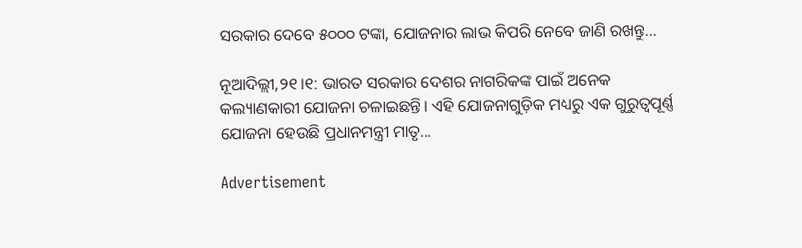ସରକାର ଦେବେ ୫୦୦୦ ଟଙ୍କା, ଯୋଜନାର ଲାଭ କିପରି ନେବେ ଜାଣି ରଖନ୍ତୁ…

ନୂଆଦିଲ୍ଲୀ,୨୧।୧: ଭାରତ ସରକାର ଦେଶର ନାଗରିକଙ୍କ ପାଇଁ ଅନେକ କଲ୍ୟାଣକାରୀ ଯୋଜନା ଚଳାଇଛନ୍ତି। ଏହି ଯୋଜନାଗୁଡ଼ିକ ମଧ୍ୟରୁ ଏକ ଗୁରୁତ୍ୱପୂର୍ଣ୍ଣ ଯୋଜନା ହେଉଛି ପ୍ରଧାନମନ୍ତ୍ରୀ ମାତୃ...

Advertisement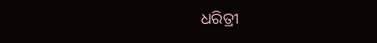ଧରିତ୍ରୀ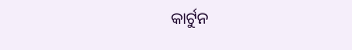କାର୍ଟୁନ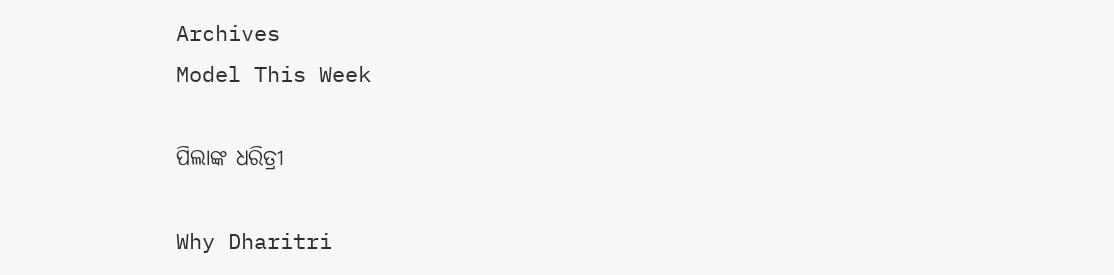Archives
Model This Week

ପିଲାଙ୍କ ଧରିତ୍ରୀ

Why Dharitri